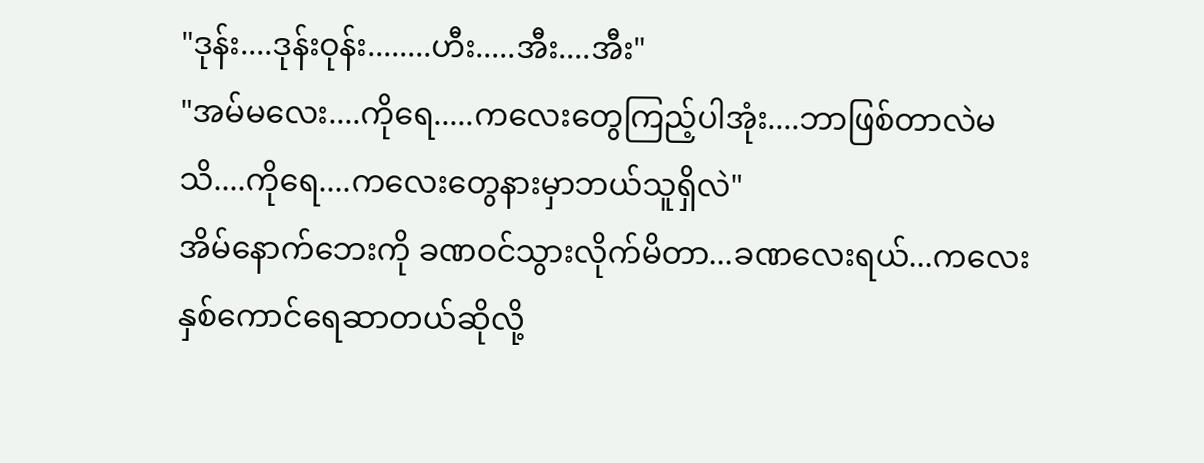"ဒုန်း....ဒုန်းဝုန်း........ဟီး.....အီး....အီး"
"အမ်မလေး....ကိုရေ.....ကလေးတွေကြည့်ပါအုံး....ဘာဖြစ်တာလဲမသိ....ကိုရေ....ကလေးတွေနားမှာဘယ်သူရှိလဲ"
အိမ်နောက်ဘေးကို ခဏဝင်သွားလိုက်မိတာ...ခဏလေးရယ်...ကလေးနှစ်ကောင်ရေဆာတယ်ဆိုလို့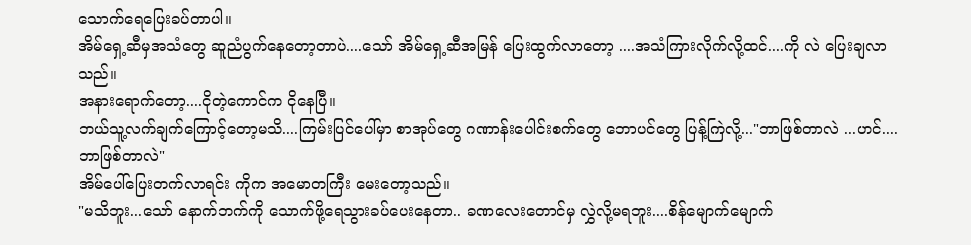သောက်ရေပြေးခပ်တာပါ။
အိမ်ရှေ့ဆီမှအသံတွေ ဆူညံပွက်နေတော့တာပဲ....သော် အိမ်ရှေ့ဆီအမြန် ပြေးထွက်လာတော့ ....အသံကြားလိုက်လို့ထင်....ကို လဲ ပြေးချလာသည်။
အနားရောက်တော့....ငိုတဲ့ကောင်က ငိုနေပြီ။
ဘယ်သူ့လက်ချက်ကြောင့်တော့မသိ....ကြမ်းပြင်ပေါ်မှာ စာအုပ်တွေ ဂဏာန်းပေါင်းစက်တွေ ဘောပင်တွေ ပြန့်ကြဲလို့..."ဘာဖြစ်တာလဲ ...ဟင်....ဘာဖြစ်တာလဲ"
အိမ်ပေါ်ပြေးတက်လာရင်း ကိုက အမောတကြီး မေးတော့သည်။
"မသိဘူး...သော် နောက်ဘက်ကို သောက်ဖို့ရေသွားခပ်ပေးနေတာ.. ခဏလေးတောင်မှ လွှဲလို့မရဘူး....စိန်မျောက်မျောက်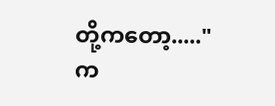တို့ကတော့....."
က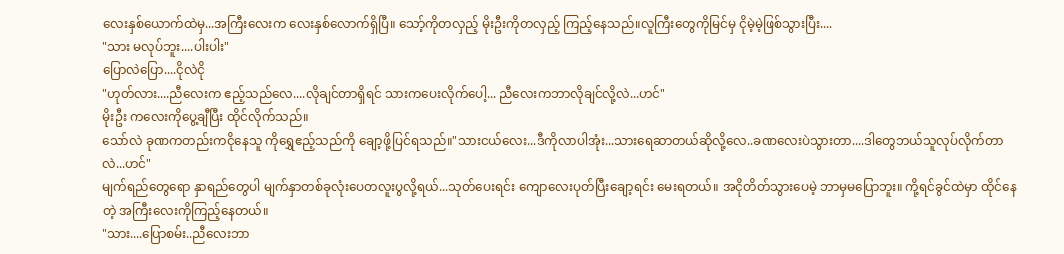လေးနှစ်ယောက်ထဲမှ...အကြီးလေးက လေးနှစ်လောက်ရှိပြီ။ သော့်ကိုတလှည့် မိုးဦးကိုတလှည့် ကြည့်နေသည်။လူကြီးတွေကိုမြင်မှ ငိုမဲ့မဲ့ဖြစ်သွားပြီး....
"သား မလုပ်ဘူး....ပါးပါး"
ပြောလဲပြော....ငိုလဲငို
"ဟုတ်လား....ညီလေးက ဧည့်သည်လေ....လိုချင်တာရှိရင် သားကပေးလိုက်ပေါ့... ညီလေးကဘာလိုချင်လို့လဲ...ဟင်"
မိုးဦး ကလေးကိုပွေ့ချီပြီး ထိုင်လိုက်သည်။
သော်လဲ ခုဏကတည်းကငိုနေသူ ကိုရွှေဧည့်သည်ကို ချော့ဖို့ပြင်ရသည်။"သားငယ်လေး...ဒီကိုလာပါအုံး...သားရေဆာတယ်ဆိုလို့လေ..ခဏလေးပဲသွားတာ....ဒါတွေဘယ်သူလုပ်လိုက်တာလဲ...ဟင်"
မျက်ရည်တွေရော နှာရည်တွေပါ မျက်နှာတစ်ခုလုံးပေတလူးပွလို့ရယ်...သုတ်ပေးရင်း ကျောလေးပုတ်ပြီးချော့ရင်း မေးရတယ်။ အငိုတိတ်သွားပေမဲ့ ဘာမှမပြောဘူး။ ကို့ရင်ခွင်ထဲမှာ ထိုင်နေတဲ့ အကြီးလေးကိုကြည့်နေတယ်။
"သား....ပြောစမ်း..ညီလေးဘာ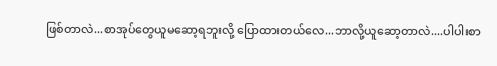ဖြစ်တာလဲ...စာအုပ်တွေယူမဆော့ရဘူးလို့ ပြောထားတယ်လေ...ဘာလို့ယူဆော့တာလဲ....ပါပါးစာ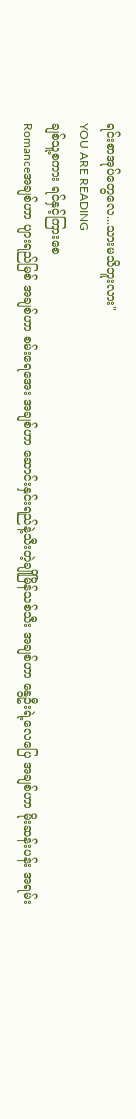ရင်းစာအုပ်တွေလေ...သားမသိဘူးလား"
YOU ARE READING
ချစ်သူ့စကား ရင်နှင့်ကြားစေ
Romanceအချစ်ဟာ ပျားရည်မြစ် အချစ်ဟာ စမ်းရေအေး အချစ်ဟာ ဆောင်းနှင်းရည်နဲ့သီးတဲ့ချိုမြိန်သစ်သီး အချစ်ဟာ နွေဦးရဲ့လေပြေ အချစ်ဟာ မိုးဆန်းပန်း အရမ်း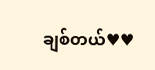ချစ်တယ်♥♥